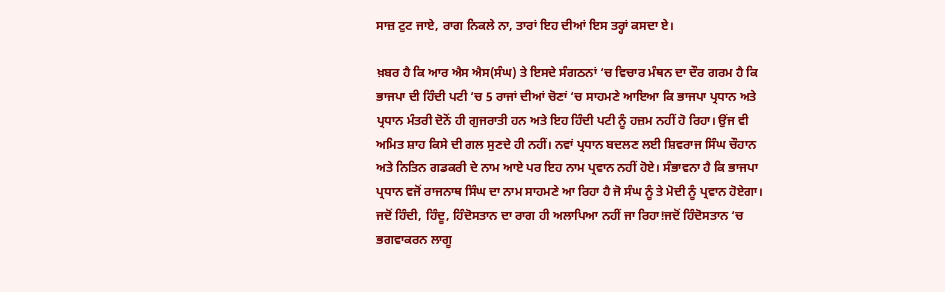ਸਾਜ਼ ਟੁਟ ਜਾਏ, ਰਾਗ ਨਿਕਲੇ ਨਾ, ਤਾਰਾਂ ਇਹ ਦੀਆਂ ਇਸ ਤਰ੍ਹਾਂ ਕਸਦਾ ਏ।

ਖ਼ਬਰ ਹੈ ਕਿ ਆਰ ਐਸ ਐਸ(ਸੰਘ) ਤੇ ਇਸਦੇ ਸੰਗਠਨਾਂ ‘ਚ ਵਿਚਾਰ ਮੰਥਨ ਦਾ ਦੌਰ ਗਰਮ ਹੈ ਕਿ ਭਾਜਪਾ ਦੀ ਹਿੰਦੀ ਪਟੀ ‘ਚ 5 ਰਾਜਾਂ ਦੀਆਂ ਚੋਣਾਂ ‘ਚ ਸਾਹਮਣੇ ਆਇਆ ਕਿ ਭਾਜਪਾ ਪ੍ਰਧਾਨ ਅਤੇ ਪ੍ਰਧਾਨ ਮੰਤਰੀ ਦੋਨੋਂ ਹੀ ਗੁਜਰਾਤੀ ਹਨ ਅਤੇ ਇਹ ਹਿੰਦੀ ਪਟੀ ਨੂੰ ਹਜ਼ਮ ਨਹੀਂ ਹੋ ਰਿਹਾ। ਉਂਜ ਵੀ ਅਮਿਤ ਸ਼ਾਹ ਕਿਸੇ ਦੀ ਗਲ ਸੁਣਦੇ ਹੀ ਨਹੀਂ। ਨਵਾਂ ਪ੍ਰਧਾਨ ਬਦਲਣ ਲਈ ਸ਼ਿਵਰਾਜ ਸਿੰਘ ਚੌਹਾਨ ਅਤੇ ਨਿਤਿਨ ਗਡਕਰੀ ਦੇ ਨਾਮ ਆਏ ਪਰ ਇਹ ਨਾਮ ਪ੍ਰਵਾਨ ਨਹੀਂ ਹੋਏ। ਸੰਭਾਵਨਾ ਹੈ ਕਿ ਭਾਜਪਾ ਪ੍ਰਧਾਨ ਵਜੋਂ ਰਾਜਨਾਥ ਸਿੰਘ ਦਾ ਨਾਮ ਸਾਹਮਣੇ ਆ ਰਿਹਾ ਹੈ ਜੋ ਸੰਘ ਨੂੰ ਤੇ ਮੋਦੀ ਨੂੰ ਪ੍ਰਵਾਨ ਹੋਏਗਾ।
ਜਦੋਂ ਹਿੰਦੀ, ਹਿੰਦੂ, ਹਿੰਦੋਸਤਾਨ ਦਾ ਰਾਗ ਹੀ ਅਲਾਪਿਆ ਨਹੀਂ ਜਾ ਰਿਹਾ!ਜਦੋਂ ਹਿੰਦੋਸਤਾਨ ‘ਚ ਭਗਵਾਕਰਨ ਲਾਗੂ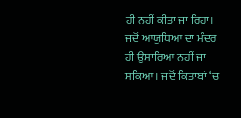ਹੀ ਨਹੀਂ ਕੀਤਾ ਜਾ ਰਿਹਾ। ਜਦੋਂ ਆਯੁਧਿਆ ਦਾ ਮੰਦਰ ਹੀ ਉਸਾਰਿਆ ਨਹੀਂ ਜਾ ਸਕਿਆ। ਜਦੋਂ ਕਿਤਾਬਾਂ ‘ਚ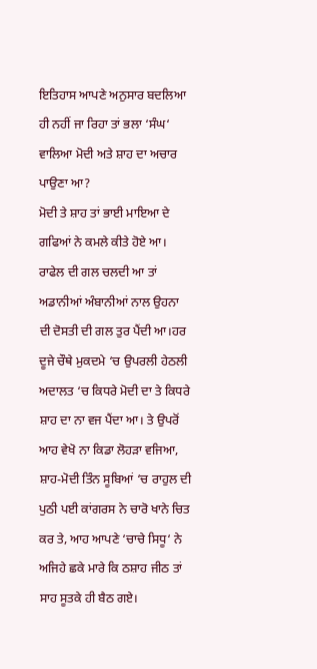ਇਤਿਹਾਸ ਆਪਣੇ ਅਨੁਸਾਰ ਬਦਲਿਆ ਹੀ ਨਹੀਂ ਜਾ ਰਿਹਾ ਤਾਂ ਭਲਾ ‘ਸੰਘ‘ ਵਾਲਿਆ ਮੋਦੀ ਅਤੇ ਸ਼ਾਹ ਦਾ ਅਚਾਰ ਪਾਉਣਾ ਆ?
ਮੋਦੀ ਤੇ ਸ਼ਾਹ ਤਾਂ ਭਾਈ ਮਾਇਆ ਦੇ ਗਫਿਆਂ ਨੇ ਕਮਲੇ ਕੀਤੇ ਹੋਏ ਆ। ਰਾਫੇਲ ਦੀ ਗਲ ਚਲਦੀ ਆ ਤਾਂ ਅਡਾਨੀਆਂ ਅੰਬਾਨੀਆਂ ਨਾਲ ਉਹਨਾ ਦੀ ਦੋਸਤੀ ਦੀ ਗਲ ਤੁਰ ਪੈਂਦੀ ਆ।ਹਰ ਦੂਜੇ ਚੌਥੇ ਮੁਕਦਮੇ ‘ਚ ਉਪਰਲੀ ਹੇਠਲੀ ਅਦਾਲਤ ‘ਚ ਕਿਧਰੇ ਮੋਦੀ ਦਾ ਤੇ ਕਿਧਰੇ ਸ਼ਾਹ ਦਾ ਨਾ ਵਜ ਪੈਂਦਾ ਆ। ਤੇ ਉਪਰੋਂ ਆਹ ਵੇਖੋ ਨਾ ਕਿਡਾ ਲੋਹੜਾ ਵਜਿਆ, ਸ਼ਾਹ-ਮੋਦੀ ਤਿੰਨ ਸੂਬਿਆਂ ‘ਚ ਰਾਹੁਲ ਦੀ ਪੁਠੀ ਪਈ ਕਾਂਗਰਸ ਨੇ ਚਾਰੋ ਖਾਨੇ ਚਿਤ ਕਰ ਤੇ, ਆਹ ਆਪਣੇ ‘ਚਾਚੇ ਸਿਧੂ‘ ਨੇ ਅਜਿਹੇ ਛਕੇ ਮਾਰੇ ਕਿ ਠਸ਼ਾਹ ਜੀਠ ਤਾਂ ਸਾਹ ਸੂਤਕੇ ਹੀ ਬੈਠ ਗਏ।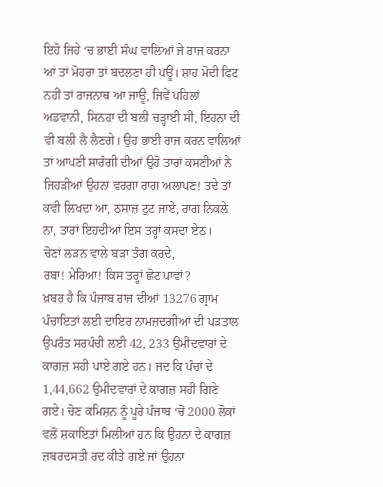ਇਹੋ ਜਿਹੇ ‘ਚ ਭਾਈ ਸੰਘ ਵਾਲਿਆਂ ਜੇ ਰਾਜ ਕਰਨਾ ਆਂ ਤਾਂ ਮੋਹਰਾ ਤਾਂ ਬਦਲਣਾ ਹੀ ਪਊ। ਸ਼ਾਹ ਮੋਦੀ ਫਿਟ ਨਹੀਂ ਤਾਂ ਰਾਜਨਾਥ ਆ ਜਾਊ, ਜਿਵੇਂ ਪਹਿਲਾਂ ਅਡਵਾਨੀ, ਸਿਨਹਾ ਦੀ ਬਲੀ ਚੜ੍ਹਾਈ ਸੀ, ਇਹਨਾ ਦੀ ਵੀ ਬਲੀ ਲੈ ਲੈਣਗੇ। ਉਹ ਭਾਈ ਰਾਜ ਕਰਨ ਵਾਲਿਆਂ ਤਾਂ ਆਪਣੀ ਸਾਰੰਗੀ ਦੀਆਂ ਉਹੋ ਤਾਰਾਂ ਕਸਣੀਆਂ ਨੇ ਜਿਹੜੀਆਂ ਉਹਨਾ ਵਰਗਾ ਰਾਗ ਅਲਾਪਣ! ਤਦੇ ਤਾਂ ਕਵੀ ਲਿਖਦਾ ਆ, ਠਸਾਜ਼ ਟੁਟ ਜਾਏ, ਰਾਗ ਨਿਕਲੇ ਨਾ, ਤਾਰਾਂ ਇਹਦੀਆਂ ਇਸ ਤਰ੍ਹਾਂ ਕਸਦਾ ਏਠ।
ਚੋਣਾਂ ਲੜਨ ਵਾਲੇ ਬੜਾ ਤੰਗ ਕਰਦੇ,
ਰਬਾ! ਮੇਰਿਆ! ਕਿਸ ਤਰ੍ਹਾਂ ਛੋਟ ਪਾਵਾਂ?
ਖ਼ਬਰ ਹੈ ਕਿ ਪੰਜਾਬ ਰਾਜ ਦੀਆਂ 13276 ਗ੍ਰਾਮ ਪੰਚਾਇਤਾਂ ਲਈ ਦਾਇਰ ਨਾਮਜ਼ਦਗੀਆਂ ਦੀ ਪੜਤਾਲ ਉਪਰੰਤ ਸਰਪੰਚੀ ਲਈ 42, 233 ਉਮੀਦਵਾਰਾਂ ਦੇ ਕਾਗਜ਼ ਸਹੀ ਪਾਏ ਗਏ ਹਨ। ਜਦ ਕਿ ਪੰਚਾਂ ਦੇ 1,44,662 ਉਮੀਦਵਾਰਾਂ ਦੇ ਕਾਗਜ਼ ਸਹੀ ਗਿਣੇ ਗਏ। ਚੋਣ ਕਮਿਸ਼ਨ ਨੂੰ ਪੂਰੇ ਪੰਜਾਬ ‘ਚੋਂ 2000 ਲੋਕਾਂ ਵਲੋਂ ਸ਼ਕਾਇਤਾਂ ਮਿਲੀਆਂ ਹਨ ਕਿ ਉਹਨਾ ਦੇ ਕਾਗਜ਼ ਜ਼ਬਰਦਸਤੀ ਰਦ ਕੀਤੇ ਗਏ ਜਾਂ ਉਹਨਾ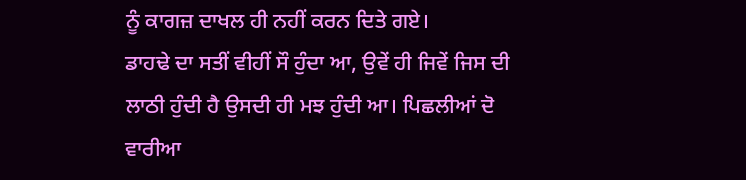ਨੂੰ ਕਾਗਜ਼ ਦਾਖਲ ਹੀ ਨਹੀਂ ਕਰਨ ਦਿਤੇ ਗਏ।
ਡਾਹਢੇ ਦਾ ਸਤੀਂ ਵੀਹੀਂ ਸੌ ਹੁੰਦਾ ਆ, ਉਵੇਂ ਹੀ ਜਿਵੇਂ ਜਿਸ ਦੀ ਲਾਠੀ ਹੁੰਦੀ ਹੈ ਉਸਦੀ ਹੀ ਮਝ ਹੁੰਦੀ ਆ। ਪਿਛਲੀਆਂ ਦੋ ਵਾਰੀਆ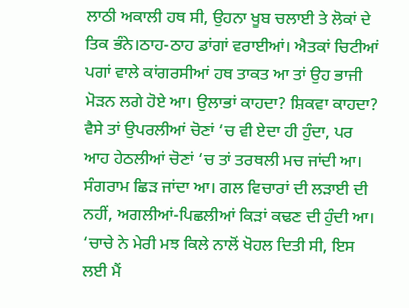ਲਾਠੀ ਅਕਾਲੀ ਹਥ ਸੀ, ਉਹਨਾ ਖੂਬ ਚਲਾਈ ਤੇ ਲੋਕਾਂ ਦੇ ਤਿਕ ਭੰਨੇ।ਠਾਹ-ਠਾਹ ਡਾਂਗਾਂ ਵਰਾਈਆਂ। ਐਤਕਾਂ ਚਿਟੀਆਂ ਪਗਾਂ ਵਾਲੇ ਕਾਂਗਰਸੀਆਂ ਹਥ ਤਾਕਤ ਆ ਤਾਂ ਉਹ ਭਾਜੀ ਮੋੜਨ ਲਗੇ ਹੋਏ ਆ। ਉਲਾਭਾਂ ਕਾਹਦਾ? ਸ਼ਿਕਵਾ ਕਾਹਦਾ? ਵੈਸੇ ਤਾਂ ਉਪਰਲੀਆਂ ਚੋਣਾਂ ‘ਚ ਵੀ ਏਦਾ ਹੀ ਹੁੰਦਾ, ਪਰ ਆਹ ਹੇਠਲੀਆਂ ਚੋਣਾਂ ‘ਚ ਤਾਂ ਤਰਥਲੀ ਮਚ ਜਾਂਦੀ ਆ। ਸੰਗਰਾਮ ਛਿੜ ਜਾਂਦਾ ਆ। ਗਲ ਵਿਚਾਰਾਂ ਦੀ ਲੜਾਈ ਦੀ ਨਹੀਂ, ਅਗਲੀਆਂ-ਪਿਛਲੀਆਂ ਕਿੜਾਂ ਕਢਣ ਦੀ ਹੁੰਦੀ ਆ। ‘ਚਾਚੇ ਨੇ ਮੇਰੀ ਮਝ ਕਿਲੇ ਨਾਲੋਂ ਖੋਹਲ ਦਿਤੀ ਸੀ, ਇਸ ਲਈ ਮੈਂ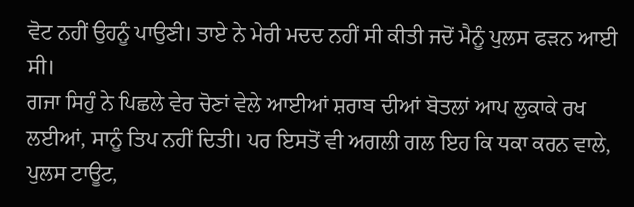ਵੋਟ ਨਹੀਂ ਉਹਨੂੰ ਪਾਉਣੀ। ਤਾਏ ਨੇ ਮੇਰੀ ਮਦਦ ਨਹੀਂ ਸੀ ਕੀਤੀ ਜਦੋਂ ਮੈਨੂੰ ਪੁਲਸ ਫੜਨ ਆਈ ਸੀ।
ਗਜਾ ਸਿਹੁੰ ਨੇ ਪਿਛਲੇ ਵੇਰ ਚੋਣਾਂ ਵੇਲੇ ਆਈਆਂ ਸ਼ਰਾਬ ਦੀਆਂ ਬੋਤਲਾਂ ਆਪ ਲੁਕਾਕੇ ਰਖ ਲਈਆਂ, ਸਾਨੂੰ ਤਿਪ ਨਹੀਂ ਦਿਤੀ। ਪਰ ਇਸਤੋਂ ਵੀ ਅਗਲੀ ਗਲ ਇਹ ਕਿ ਧਕਾ ਕਰਨ ਵਾਲੇ, ਪੁਲਸ ਟਾਊਟ,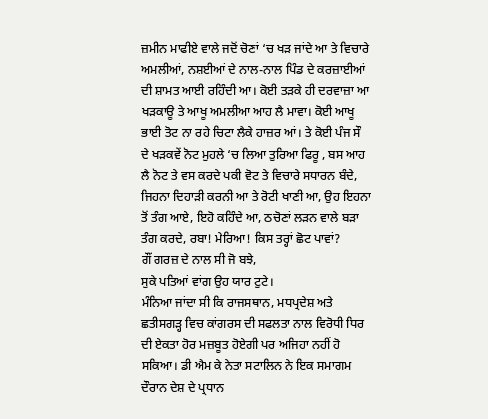ਜ਼ਮੀਨ ਮਾਫੀਏ ਵਾਲੇ ਜਦੋਂ ਚੋਣਾਂ ‘ਚ ਖੜ ਜਾਂਦੇ ਆ ਤੇ ਵਿਚਾਰੇ ਅਮਲੀਆਂ, ਨਸ਼ਈਆਂ ਦੇ ਨਾਲ-ਨਾਲ ਪਿੰਡ ਦੇ ਕਰਜ਼ਾਈਆਂ ਦੀ ਸ਼ਾਮਤ ਆਈ ਰਹਿੰਦੀ ਆ। ਕੋਈ ਤੜਕੇ ਹੀ ਦਰਵਾਜ਼ਾ ਆ ਖੜਕਾਊ ਤੇ ਆਖੂ ਅਮਲੀਆ ਆਹ ਲੈ ਮਾਵਾ। ਕੋਈ ਆਖੂ ਭਾਈ ਤੋਟ ਨਾ ਰਹੇ ਚਿਟਾ ਲੈਕੇ ਹਾਜ਼ਰ ਆਂ। ਤੇ ਕੋਈ ਪੰਜ ਸੌ ਦੇ ਖੜਕਵੇਂ ਨੋਟ ਮੁਹਲੇ ‘ਚ ਲਿਆ ਤੁਰਿਆ ਫਿਰੂ , ਬਸ ਆਹ ਲੈ ਨੋਟ ਤੇ ਵਸ ਕਰਦੇ ਪਕੀ ਵੋਟ ਤੇ ਵਿਚਾਰੇ ਸਧਾਰਨ ਬੰਦੇ, ਜਿਹਨਾ ਦਿਹਾੜੀ ਕਰਨੀ ਆ ਤੇ ਰੋਟੀ ਖਾਣੀ ਆ, ਉਹ ਇਹਨਾ ਤੋਂ ਤੰਗ ਆਏ, ਇਹੋ ਕਹਿੰਦੇ ਆ, ਠਚੋਣਾਂ ਲੜਨ ਵਾਲੇ ਬੜਾ ਤੰਗ ਕਰਦੇ, ਰਬਾ! ਮੇਰਿਆ! ਕਿਸ ਤਰ੍ਹਾਂ ਛੋਟ ਪਾਵਾਂ?
ਗੌਂ ਗਰਜ਼ ਦੇ ਨਾਲ ਸੀ ਜੋ ਬਝੇ,
ਸੁਕੇ ਪਤਿਆਂ ਵਾਂਗ ਉਹ ਯਾਰ ਟੁਟੇ।
ਮੰਨਿਆ ਜਾਂਦਾ ਸੀ ਕਿ ਰਾਜਸਥਾਨ, ਮਧਪ੍ਰਦੇਸ਼ ਅਤੇ ਛਤੀਸਗੜ੍ਹ ਵਿਚ ਕਾਂਗਰਸ ਦੀ ਸਫਲਤਾ ਨਾਲ ਵਿਰੋਧੀ ਧਿਰ ਦੀ ਏਕਤਾ ਹੋਰ ਮਜ਼ਬੂਤ ਹੋਏਗੀ ਪਰ ਅਜਿਹਾ ਨਹੀਂ ਹੋ ਸਕਿਆ। ਡੀ ਐਮ ਕੇ ਨੇਤਾ ਸਟਾਲਿਨ ਨੇ ਇਕ ਸਮਾਗਮ ਦੌਰਾਨ ਦੇਸ਼ ਦੇ ਪ੍ਰਧਾਨ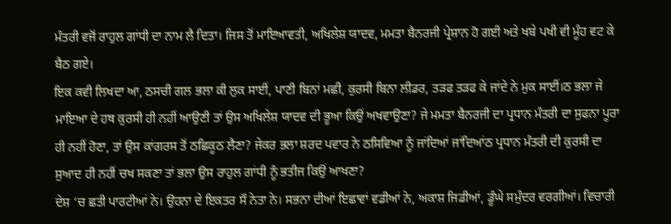ਮੰਤਰੀ ਵਜੋਂ ਰਾਹੁਲ ਗਾਂਧੀ ਦਾ ਨਾਮ ਲੈ ਦਿਤਾ। ਜਿਸ ਤੋਂ ਮਾਇਆਵਤੀ, ਅਖਿਲੇਸ਼ ਯਾਦਵ, ਮਮਤਾ ਬੈਨਰਜੀ ਪ੍ਰੇਸ਼ਾਨ ਹੋ ਗਈ ਅਤੇ ਖਬੇ ਪਖੀ ਵੀ ਮੂੰਹ ਵਟ ਕੇ ਬੈਠ ਗਏ।
ਇਕ ਕਵੀ ਲਿਖਦਾ ਆ, ਠਸਚੀ ਗਲ ਭਲਾ ਕੀ ਲੁਕ ਸਾਈਂ, ਪਾਣੀ ਬਿਨਾਂ ਮਛੀ, ਕੁਰਸੀ ਬਿਨਾ ਲੀਡਰ, ਤੜਫ ਤੜਫ ਕੇ ਜਾਂਦੇ ਨੇ ਮੁਕ ਸਾਈਂ।ਠ ਭਲਾ ਜੇ ਮਾਇਆ ਦੇ ਹਥ ਕੁਰਸੀ ਹੀ ਨਹੀਂ ਆਉਣੀ ਤਾਂ ਉਸ ਅਖਿਲੇਸ਼ ਯਾਦਵ ਦੀ ਭੂਆ ਕਿਉਂ ਅਖਵਾਉਣਾ? ਜੇ ਮਮਤਾ ਬੈਨਰਜੀ ਦਾ ਪ੍ਰਧਾਨ ਮੰਤਰੀ ਦਾ ਸੁਫਨਾ ਪੂਰਾ ਹੀ ਨਹੀਂ ਹੋਣਾ, ਤਾਂ ਉਸ ਕਾਂਗਰਸ ਤੋਂ ਠਛਿਕੂਠ ਲੈਣਾ? ਜੇਕਰ ਭਲਾ ਸ਼ਰਦ ਪਵਾਰ ਨੇ ਠਸਿਵਿਆ ਨੂੰ ਜਾਂਦਿਆਂ ਜਾਂਦਿਆਂਠ ਪ੍ਰਧਾਨ ਮੰਤਰੀ ਦੀ ਕੁਰਸੀ ਦਾ ਸੁਆਦ ਹੀ ਨਹੀਂ ਚਖ ਸਕਣਾ ਤਾਂ ਭਲਾ ਉਸ ਰਾਹੁਲ ਗਾਂਧੀ ਨੂੰ ਭਤੀਜ ਕਿਉਂ ਆਖਣਾ?
ਦੇਸ਼ ‘ਚ ਛਤੀ ਪਾਰਟੀਆਂ ਨੇ। ਉਹਨਾ ਦੇ ਇਕਤਰ ਸੌ ਨੇਤਾ ਨੇ। ਸਭਨਾ ਦੀਆਂ ਇਛਾਵਾਂ ਵਡੀਆਂ ਨੇ, ਅਕਾਸ਼ ਜਿਡੀਆਂ, ਡੂੰਘੇ ਸਮੁੰਦਰ ਵਰਗੀਆਂ। ਵਿਚਾਰੀ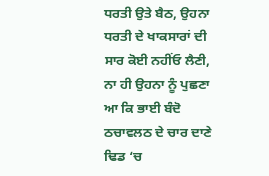ਧਰਤੀ ਉਤੇ ਬੈਠ, ਉਹਨਾ ਧਰਤੀ ਦੇ ਖਾਕਸਾਰਾਂ ਦੀ ਸਾਰ ਕੋਈ ਨਹੀਂਓ ਲੈਣੀ, ਨਾ ਹੀ ਉਹਨਾ ਨੂੰ ਪੁਛਣਾ ਆ ਕਿ ਭਾਈ ਬੰਦੋ ਠਚਾਵਲਠ ਦੇ ਚਾਰ ਦਾਣੇ ਢਿਡ ‘ਚ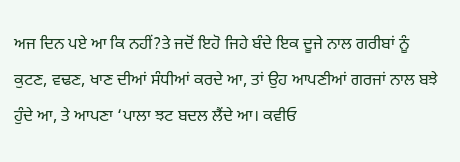ਅਜ ਦਿਨ ਪਏ ਆ ਕਿ ਨਹੀਂ?ਤੇ ਜਦੋਂ ਇਹੋ ਜਿਹੇ ਬੰਦੇ ਇਕ ਦੂਜੇ ਨਾਲ ਗਰੀਬਾਂ ਨੂੰ ਕੁਟਣ, ਵਢਣ, ਖਾਣ ਦੀਆਂ ਸੰਧੀਆਂ ਕਰਦੇ ਆ, ਤਾਂ ਉਹ ਆਪਣੀਆਂ ਗਰਜਾਂ ਨਾਲ ਬਝੇ ਹੁੰਦੇ ਆ, ਤੇ ਆਪਣਾ ‘ਪਾਲਾ ਝਟ ਬਦਲ ਲੈਂਦੇ ਆ। ਕਵੀਓ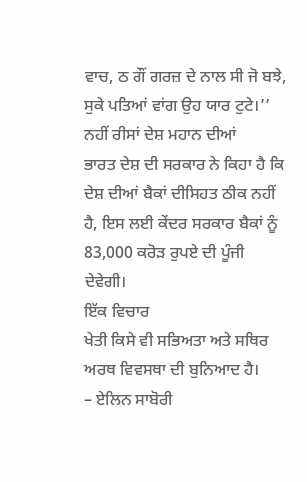ਵਾਚ, ਠ ਗੌਂ ਗਰਜ਼ ਦੇ ਨਾਲ ਸੀ ਜੋ ਬਝੇ, ਸੁਕੇ ਪਤਿਆਂ ਵਾਂਗ ਉਹ ਯਾਰ ਟੁਟੇ।’’
ਨਹੀਂ ਰੀਸਾਂ ਦੇਸ਼ ਮਹਾਨ ਦੀਆਂ
ਭਾਰਤ ਦੇਸ਼ ਦੀ ਸਰਕਾਰ ਨੇ ਕਿਹਾ ਹੈ ਕਿ ਦੇਸ਼ ਦੀਆਂ ਬੈਕਾਂ ਦੀਸਿਹਤ ਠੀਕ ਨਹੀਂ ਹੈ, ਇਸ ਲਈ ਕੇਂਦਰ ਸਰਕਾਰ ਬੈਕਾਂ ਨੂੰ 83,000 ਕਰੋੜ ਰੁਪਏ ਦੀ ਪੂੰਜੀ ਦੇਵੇਗੀ।
ਇੱਕ ਵਿਚਾਰ
ਖੇਤੀ ਕਿਸੇ ਵੀ ਸਭਿਅਤਾ ਅਤੇ ਸਥਿਰ ਅਰਥ ਵਿਵਸਥਾ ਦੀ ਬੁਨਿਆਦ ਹੈ।
– ਏਲਿਨ ਸਾਬੋਰੀ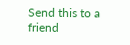Send this to a friend